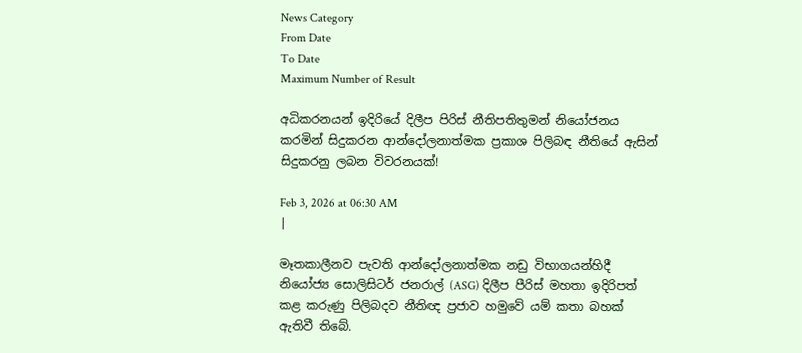News Category
From Date
To Date
Maximum Number of Result

අධිකරනයන් ඉදිරියේ දිලීප පිරිස් නීතිපතිතුමන් නියෝජනය කරමින් සිදුකරන ආන්දෝලනාත්මක ප්‍රකාශ පිලිබඳ නීතියේ ඇසින් සිදුකරනු ලබන විවරනයක්!

Feb 3, 2026 at 06:30 AM
|

මෑතකාලීනව පැවති ආන්දෝලනාත්මක නඩු විභාගයන්හිදී  නියෝජ්‍ය සොලිසිටර් ජනරාල් (ASG) දිලීප පීරිස් මහතා ඉදිරිපත් කළ කරුණු පිලිබදව නීතිඥ ප්‍රජාව හමුවේ යම් කතා බහක් ඇතිවී තිබේ.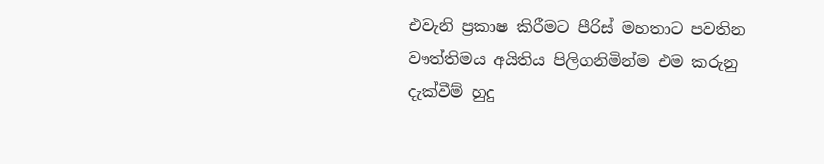එවැනි ප්‍රකාෂ කිරීමට පීරිස් මහතාට පවතින වෟත්තිමය අයිතිය පිලිගනිමින්ම එම කරුනු දැක්වීම් හුදු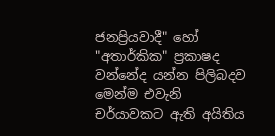ජනප්‍රියවාදී" හෝ "අතාර්කික" ප්‍රකාෂද වන්නේද යන්න පිලිබදව මෙන්ම එවැනි චර්යාවකට ඇති අයිතිය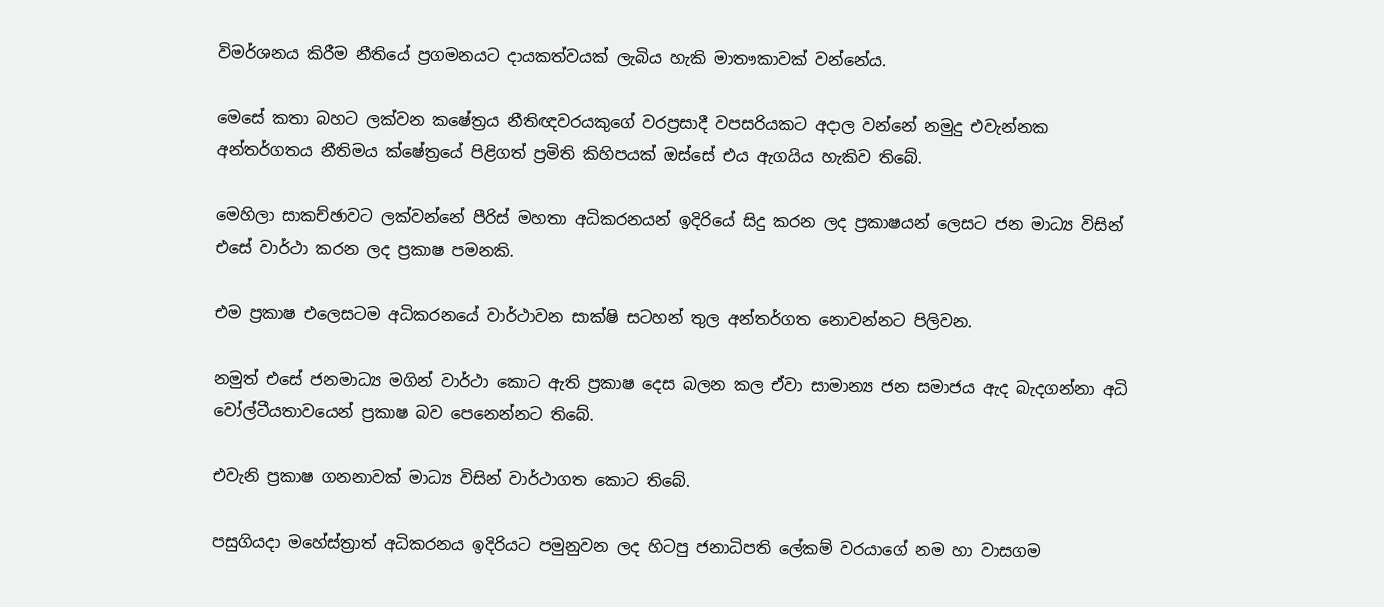විමර්ශනය කිරීම නීතියේ ප්‍රගමනයට දායකත්වයක් ලැබිය හැකි මාතෟකාවක් වන්නේය.

මෙසේ කතා බහට ලක්වන කෂේත්‍රය නීතිඥවරයකුගේ වරප්‍රසාදී වපසරියකට අදාල වන්නේ නමුදු එවැන්නක අන්තර්ගතය නීතිමය ක්ෂේත්‍රයේ පිළිගත් ප්‍රමිති කිහිපයක් ඔස්සේ එය ඇගයිය හැකිව තිබේ.

මෙහිලා සාකච්ඡාවට ලක්වන්නේ පීරිස් මහතා අධිකරනයන් ඉදිරියේ සිදු කරන ලද ප්‍රකාෂයන් ලෙසට ජන මාධ්‍ය විසින් එසේ වාර්ථා කරන ලද ප්‍රකාෂ පමනකි.

එම ප්‍රකාෂ එලෙසටම අධිකරනයේ වාර්ථාවන සාක්ෂි සටහන් තුල අන්තර්ගත නොවන්නට පිලිවන.

නමුත් එසේ ජනමාධ්‍ය මගින් වාර්ථා කොට ඇති ප්‍රකාෂ දෙස බලන කල ඒවා සාමාන්‍ය ජන සමාජය ඇද බැදගන්නා අධි වෝල්ටීයතාවයෙන් ප්‍රකාෂ බව පෙනෙන්නට තිබේ.

එවැනි ප්‍රකාෂ ගනනාවක් මාධ්‍ය විසින් වාර්ථාගත කොට තිබේ.

පසුගියදා මහේස්ත්‍රාත් අධිකරනය ඉදිරියට පමුනුවන ලද හිටපු ජනාධිපති ලේකම් වරයාගේ නම හා වාසගම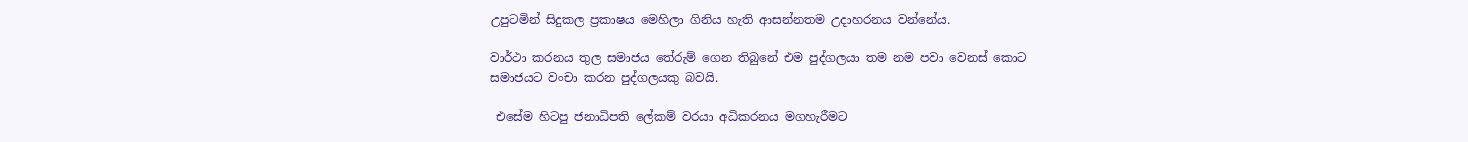උපුටමින් සිදුකල ප්‍රකාෂය මෙහිලා ගිනිය හැති ආසන්නතම උදාහරනය වන්නේය.

වාර්ථා කරනය තුල සමාජය තේරුම් ගෙන තිබුනේ එම පුද්ගලයා තම නම පවා වෙනස් කොට සමාජයට වංචා කරන පුද්ගලයකු බවයි.

 එසේම හිටපු ජනාධිපති ලේකම් වරයා අධිකරනය මගහැරීමට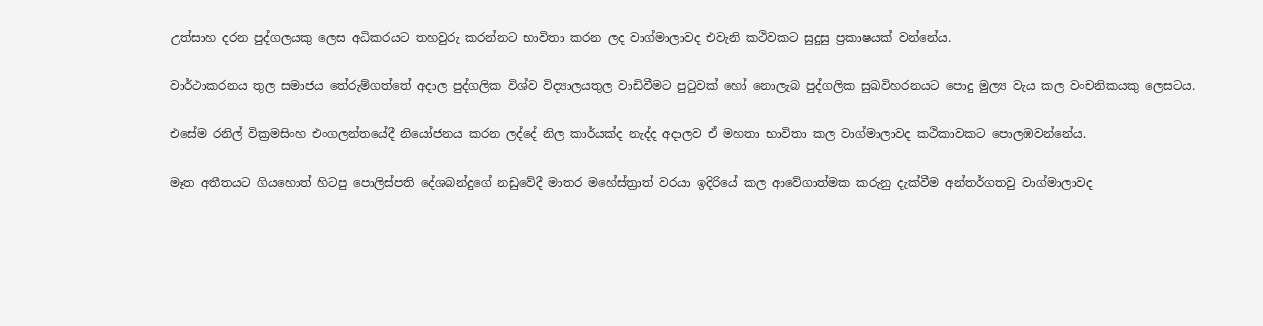උත්සාහ දරන පුද්ගලයකු ලෙස අධිකරයට තහවුරු කරන්නට භාවිතා කරන ලද වාග්මාලාවද එවැනි කථිවකට සුදුසු ප්‍රකාෂයක් වන්නේය.

වාර්ථාකරනය තුල සමාජය තේරුම්ගත්තේ අදාල පුද්ගලික විශ්ව විද්‍යාලයතුල වාඩිවීමට පුටුවක් හෝ නොලැබ පුද්ගලික සුඛවිහරනයට පොදු මුල්‍ය වැය කල වංචනිකයකු ලෙසටය.

එසේම රනිල් වික්‍රමසිංහ එංගලන්තයේදී නියෝජනය කරන ලද්දේ නිල කාර්යක්ද නැද්ද අදාලව ඒ මහතා භාවිතා කල වාග්මාලාවද කථිකාවකට පොලඹවන්නේය.

මෑත අතීතයට ගියහොත් හිටපු පොලිස්පති දේශබන්දුගේ නඩුවේදී මාතර මහේස්ත්‍රාත් වරයා ඉදිරියේ කල ආවේගාත්මක කරුනු දැක්වීම අන්තර්ගතවු වාග්මාලාවද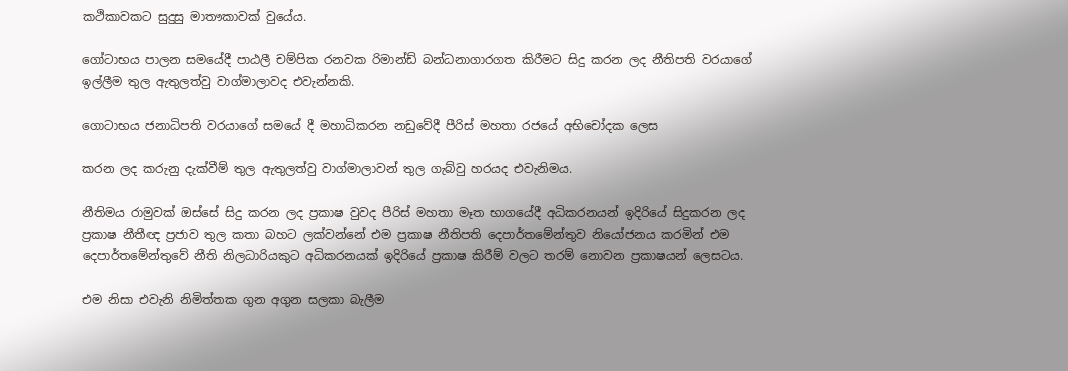කථිකාවකට සුදුසු මාතෟකාවක් වුයේය.

ගෝටාභය පාලන සමයේදී පාඨලී චම්පික රනවක රිමාන්ඩ් බන්ධනාගාරගත කිරීමට සිදු කරන ලද නීතිපති වරයාගේ ඉල්ලීම තුල ඇතුලත්වු වාග්මාලාවද එවැන්නකි.

ගොටාභය ජනාධිපති වරයාගේ සමයේ දී මහාධිකරන නඩුවේදී පීරිස් මහතා රජයේ අභිචෝදක ලෙස

කරන ලද කරුනු දැක්වීම් තුල ඇතුලත්වු වාග්මාලාවන් තුල ගැබ්වු හරයද එවැනිමය.

නීතිමය රාමුවක් ඔස්සේ සිදු කරන ලද ප්‍රකාෂ වුවද පීරිස් මහතා මෑත භාගයේදී අධිකරනයන් ඉදිරියේ සිදුකරන ලද ප්‍රකාෂ නීතීඥ ප්‍රජාව තුල කතා බහට ලක්වන්නේ එම ප්‍රකාෂ නීතිපති දෙපාර්තමේන්තුව නියෝජනය කරමින් එම දෙපාර්තමේන්තුවේ නීති නිලධාරියකුට අධිකරනයක් ඉදිරියේ ප්‍රකාෂ කිරීම් වලට තරම් නොවන ප්‍රකාෂයන් ලෙසටය.

එම නිසා එවැනි නිමිත්තක ගුන අගුන සලකා බැලීම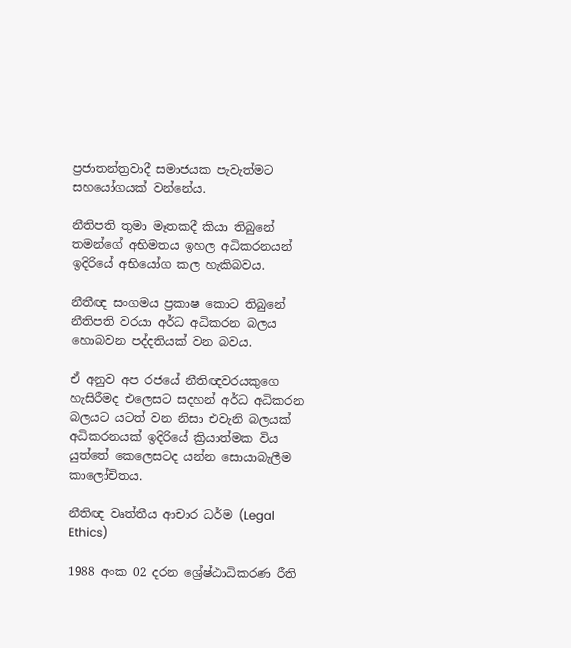ප්‍රජාතන්ත්‍රවාදී සමාජයක පැවැත්මට සහයෝගයක් වන්නේය.

නීතිපති තුමා මෑතකදී කියා තිබුනේ තමන්ගේ අභිමතය ඉහල අධිකරනයන් ඉදිරියේ අභියෝග කල හැකිබවය.

නීතීඥ සංගමය ප්‍රකාෂ කොට තිබුනේ නීතිපති වරයා අර්ධ අධිකරන බලය හොබවන පද්දතියක් වන බවය.

ඒ අනුව අප රජයේ නීතිඥවරයකුගෙ හැසිරීමද එලෙසට සදහන් අර්ධ අධිකරන බලයට යටත් වන නිසා එවැනි බලයක් අධිකරනයක් ඉදිරියේ ක්‍රියාත්මක විය යුත්තේ කෙලෙසටද යන්න සොයාබැලීම කාලෝචිතය.

නීතිඥ වෘත්තීය ආචාර ධර්ම (Legal Ethics)

1988 අංක 02 දරන ශ්‍රේෂ්ඨාධිකරණ රීති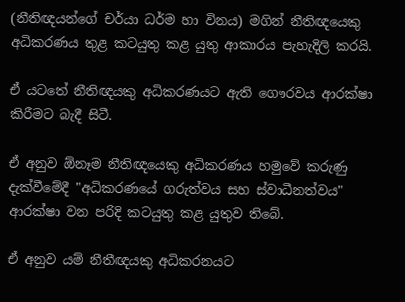(නීතිඥයන්ගේ චර්යා ධර්ම හා විනය) මගින් නීතිඥයෙකු අධිකරණය තුළ කටයුතු කළ යුතු ආකාරය පැහැදිලි කරයි.

ඒ යටතේ නීතිඥයකු අධිකරණයට ඇති ගෞරවය ආරක්ෂා කිරීමට බැදී සිටී.

ඒ අනුව ඕනෑම නීතිඥයෙකු අධිකරණය හමුවේ කරුණු දැක්වීමේදී "අධිකරණයේ ගරුත්වය සහ ස්වාධීනත්වය" ආරක්ෂා වන පරිදි කටයුතු කළ යුතුව තිබේ.

ඒ අනුව යම් නීතීඥයකු අධිකරනයට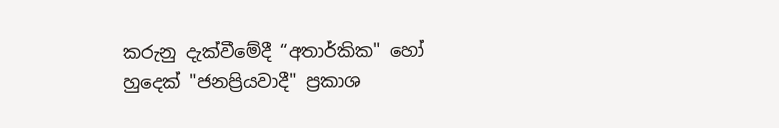කරුනු දැක්වීමේදී “අතාර්කික" හෝ හුදෙක් "ජනප්‍රියවාදී" ප්‍රකාශ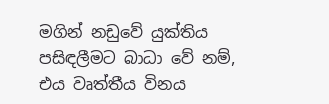මගින් නඩුවේ යුක්තිය පසිඳලීමට බාධා වේ නම්, එය වෘත්තීය විනය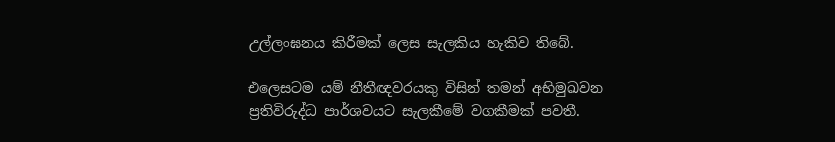උල්ලංඝනය කිරීමක් ලෙස සැලකිය හැකිව තිබේ.

එලෙසටම යම් නීතීඥවරයකු විසින් තමන් අභිමුඛවන ප්‍රතිවිරුද්ධ පාර්ශවයට සැලකීමේ වගකීමක් පවතී.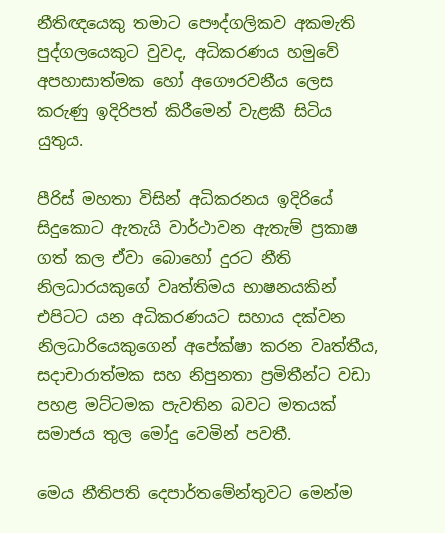නීතිඥයෙකු තමාට පෞද්ගලිකව අකමැති පුද්ගලයෙකුට වුවද, අධිකරණය හමුවේ අපහාසාත්මක හෝ අගෞරවනීය ලෙස කරුණු ඉදිරිපත් කිරීමෙන් වැළකී සිටිය යුතුය.

පීරිස් මහතා විසින් අධිකරනය ඉදිරියේ සිදුකොට ඇතැයි වාර්ථාවන ඇතැම් ප්‍රකාෂ ගත් කල ඒවා බොහෝ දුරට නීති නිලධාරයකුගේ වෘත්තිමය භාෂනයකින් එපිටට යන අධිකරණයට සහාය දක්වන නිලධාරියෙකුගෙන් අපේක්ෂා කරන වෘත්තීය, සදාචාරාත්මක සහ නිපුනතා ප්‍රමිතීන්ට වඩා පහළ මට්ටමක පැවතින බවට මතයක් සමාජය තුල මෝදු වෙමින් පවතී.

මෙය නීතිපති දෙපාර්තමේන්තුවට මෙන්ම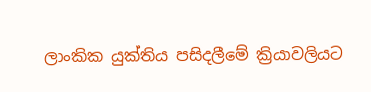ලාංකික යුක්තිය පසිදලීමේ ක්‍රියාවලියට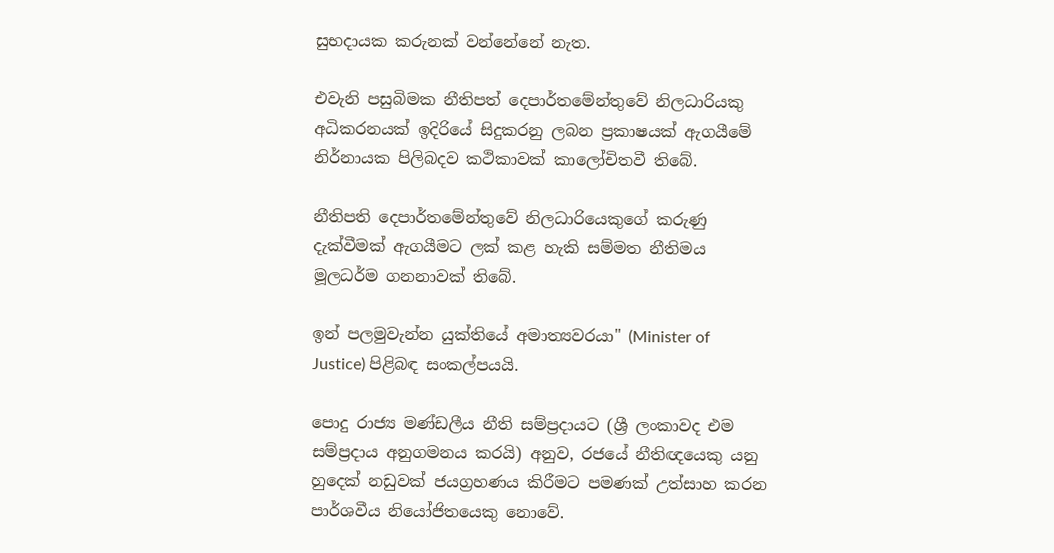සුභදායක කරුනක් වන්නේනේ නැත.

එවැනි පසුබිමක නීතිපත් දෙපාර්තමේන්තුවේ නිලධාරියකු අධිකරනයක් ඉදිරියේ සිදුකරනු ලබන ප්‍රකාෂයක් ඇගයීමේ නිර්නායක පිලිබදව කථිකාවක් කාලෝචිතවී තිබේ.

නීතිපති දෙපාර්තමේන්තුවේ නිලධාරියෙකුගේ කරුණු දැක්වීමක් ඇගයීමට ලක් කළ හැකි සම්මත නීතිමය මූලධර්ම ගනනාවක් තිබේ.

ඉන් පලමුවැන්න යුක්තියේ අමාත්‍යවරයා" (Minister of Justice) පිළිබඳ සංකල්පයයි.

පොදු රාජ්‍ය මණ්ඩලීය නීති සම්ප්‍රදායට (ශ්‍රී ලංකාවද එම සම්ප්‍රදාය අනුගමනය කරයි) අනුව, රජයේ නීතිඥයෙකු යනු හුදෙක් නඩුවක් ජයග්‍රහණය කිරීමට පමණක් උත්සාහ කරන පාර්ශවීය නියෝජිතයෙකු නොවේ.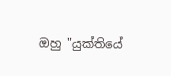ඔහු "යුක්තියේ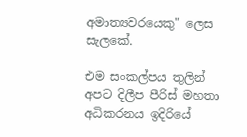අමාත්‍යවරයෙකු" ලෙස සැලකේ.

එම සංකල්පය තුලින් අපට දිලීප පීරිස් මහතා අධිකරනය ඉදිරියේ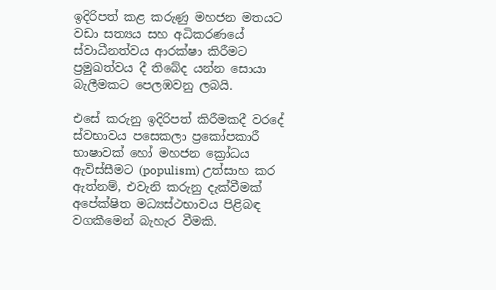ඉදිරිපත් කළ කරුණු මහජන මතයට වඩා සත්‍යය සහ අධිකරණයේ ස්වාධීනත්වය ආරක්ෂා කිරීමට ප්‍රමුඛත්වය දී තිබේද යන්න සොයා බැලීමකට පෙලඹවනු ලබයි.

එසේ කරුනු ඉදිරිපත් කිරීමකදී වරදේ ස්වභාවය පසෙකලා ප්‍රකෝපකාරී භාෂාවක් හෝ මහජන ක්‍රෝධය ඇවිස්සීමට (populism) උත්සාහ කර ඇත්නම්, එවැනි කරුනු දැක්වීමක් අපේක්ෂිත මධ්‍යස්ථභාවය පිළිබඳ වගකීමෙන් බැහැර වීමකි.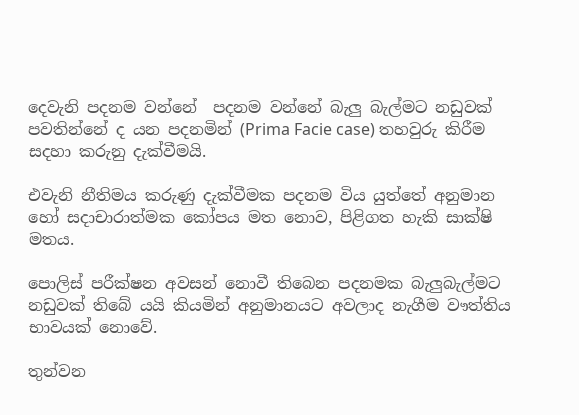දෙවැනි පදනම වන්නේ  පදනම වන්නේ බැලු බැල්මට නඩුවක් පවතින්නේ ද යන පදනමින් (Prima Facie case) තහවුරු කිරීම සදහා කරුනු දැක්වීමයි.

එවැනි නීතිමය කරුණු දැක්වීමක පදනම විය යුත්තේ අනුමාන හෝ සදාචාරාත්මක කෝපය මත නොව, පිළිගත හැකි සාක්ෂි මතය.

පොලිස් පරීක්ෂන අවසන් නොවී තිබෙන පදනමක බැලුබැල්මට නඩුවක් තිබේ යයි කියමින් අනුමානයට අවලාද නැගීම වෟත්තිය භාවයක් නොවේ.

තුන්වන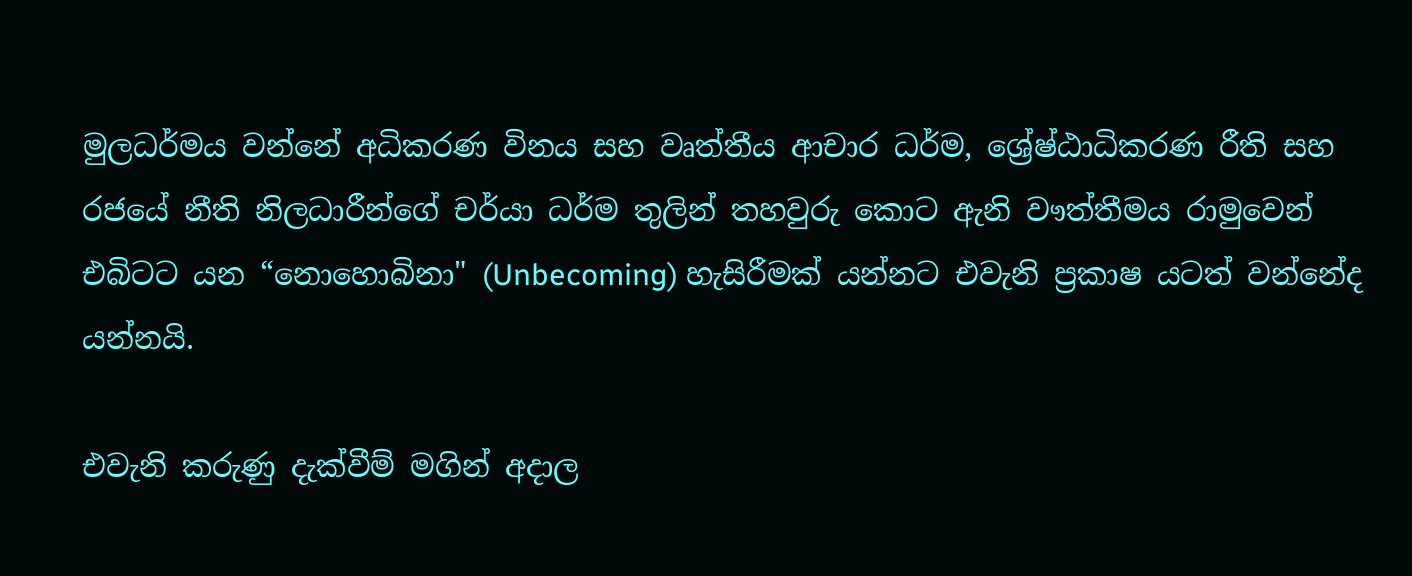මුලධර්මය වන්නේ අධිකරණ විනය සහ වෘත්තීය ආචාර ධර්ම, ශ්‍රේෂ්ඨාධිකරණ රීති සහ රජයේ නීති නිලධාරීන්ගේ චර්යා ධර්ම තුලින් තහවුරු කොට ඇනි වෟත්තීමය රාමුවෙන් එබිටට යන “නොහොබිනා" (Unbecoming) හැසිරීමක් යන්නට එවැනි ප්‍රකාෂ යටත් වන්නේද යන්නයි.

එවැනි කරුණු දැක්වීම් මගින් අදාල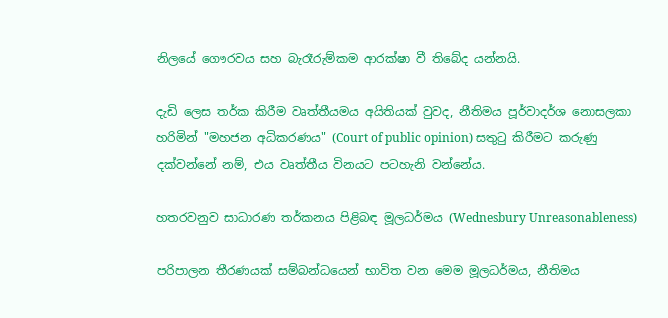නිලයේ ගෞරවය සහ බැරෑරුම්කම ආරක්ෂා වී තිබේද යන්නයි.

දැඩි ලෙස තර්ක කිරීම වෘත්තීයමය අයිතියක් වුවද, නීතිමය පූර්වාදර්ශ නොසලකා හරිමින් "මහජන අධිකරණය" (Court of public opinion) සතුටු කිරීමට කරුණු දක්වන්නේ නම්, එය වෘත්තීය විනයට පටහැනි වන්නේය.

හතරවනුව සාධාරණ තර්කනය පිළිබඳ මූලධර්මය (Wednesbury Unreasonableness)

පරිපාලන තීරණයක් සම්බන්ධයෙන් භාවිත වන මෙම මූලධර්මය, නීතිමය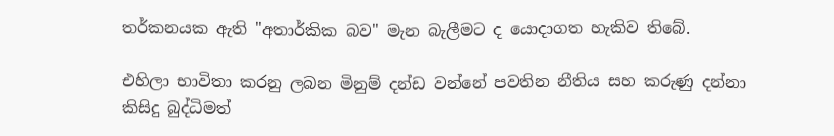තර්කනයක ඇති "අතාර්කික බව" මැන බැලීමට ද යොදාගත හැකිව තිබේ.

එහිලා භාවිතා කරනු ලබන මිනුම් දන්ඩ වන්නේ පවතින නීතිය සහ කරුණු දන්නා කිසිදු බුද්ධිමත්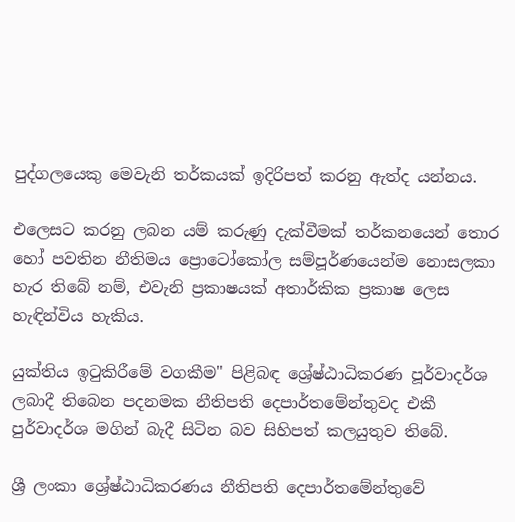පුද්ගලයෙකු මෙවැනි තර්කයක් ඉදිරිපත් කරනු ඇත්ද යන්නය.

එලෙසට කරනු ලබන යම් කරුණු දැක්වීමක් තර්කනයෙන් තොර හෝ පවතින නීතිමය ප්‍රොටෝකෝල සම්පූර්ණයෙන්ම නොසලකා හැර තිබේ නම්, එවැනි ප්‍රකාෂයක් අතාර්කික ප්‍රකාෂ ලෙස හැඳින්විය හැකිය.

යුක්තිය ඉටුකිරීමේ වගකීම" පිළිබඳ ශ්‍රේෂ්ඨාධිකරණ පූර්වාදර්ශ ලබාදී තිබෙන පදනමක නීතිපති දෙපාර්තමේන්තුවද එකී පුර්වාදර්ශ මගින් බැදී සිටින බව සිහිපත් කලයුතුව තිබේ.

ශ්‍රී ලංකා ශ්‍රේෂ්ඨාධිකරණය නීතිපති දෙපාර්තමේන්තුවේ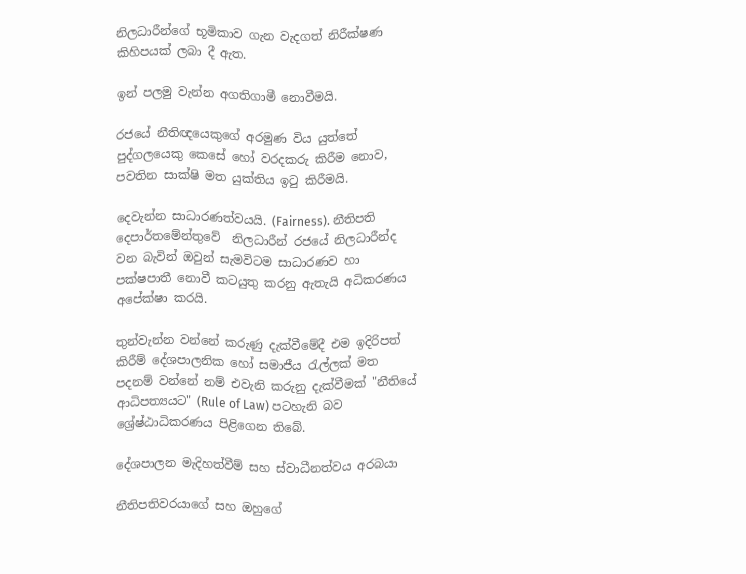නිලධාරීන්ගේ භූමිකාව ගැන වැදගත් නිරීක්ෂණ කිහිපයක් ලබා දී ඇත.

ඉන් පලමු වැන්න අගතිගාමී නොවීමයි.

රජයේ නීතිඥයෙකුගේ අරමුණ විය යුත්තේ පුද්ගලයෙකු කෙසේ හෝ වරදකරු කිරීම නොව, පවතින සාක්ෂි මත යුක්තිය ඉටු කිරීමයි.

දෙවැන්න සාධාරණත්වයයි. (Fairness). නීතිපති දෙපාර්තමේන්තුවේ  නිලධාරීන් රජයේ නිලධාරීන්ද වන බැවින් ඔවුන් සැමවිටම සාධාරණව හා පක්ෂපාතී නොවී කටයුතු කරනු ඇතැයි අධිකරණය අපේක්ෂා කරයි.

තුන්වැන්න වන්නේ කරුණු දැක්වීමේදී එම ඉදිරිපත් කිරීම් දේශපාලනික හෝ සමාජීය රැල්ලක් මත පදනම් වන්නේ නම් එවැනි කරුනු දැක්වීමක් "නීතියේ ආධිපත්‍යයට" (Rule of Law) පටහැනි බව ශ්‍රේෂ්ඨාධිකරණය පිළිගෙන තිබේ.

දේශපාලන මැදිහත්වීම් සහ ස්වාධීනත්වය අරබයා

නීතිපතිවරයාගේ සහ ඔහුගේ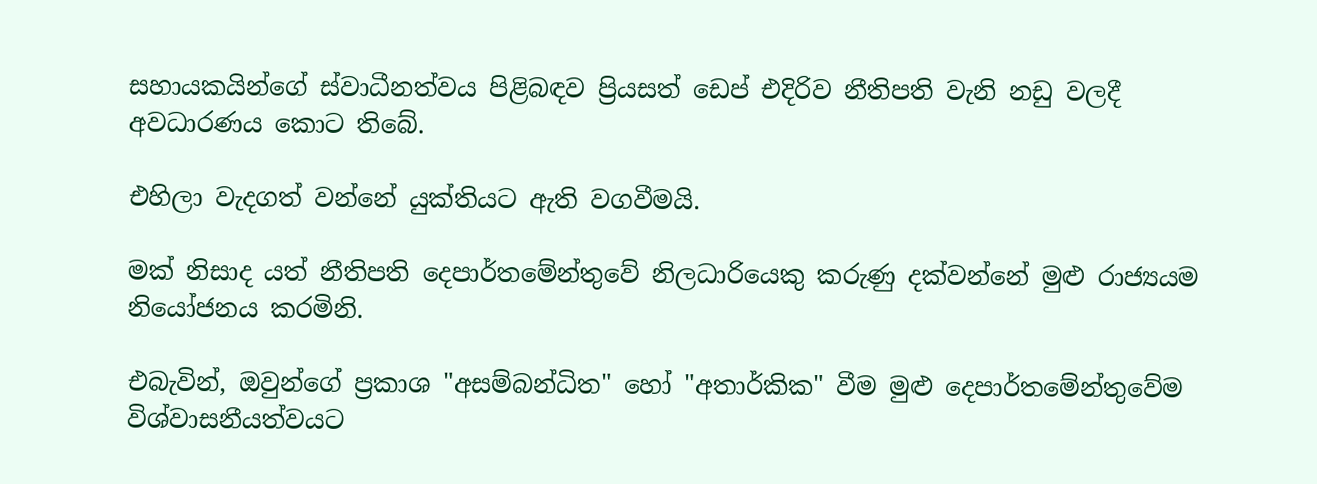සහායකයින්ගේ ස්වාධීනත්වය පිළිබඳව ප්‍රියසත් ඩෙප් එදිරිව නීතිපති වැනි නඩු වලදී අවධාරණය කොට තිබේ.

එහිලා වැදගත් වන්නේ යුක්තියට ඇති වගවීමයි.

මක් නිසාද යත් නීතිපති දෙපාර්තමේන්තුවේ නිලධාරියෙකු කරුණු දක්වන්නේ මුළු රාජ්‍යයම නියෝජනය කරමිනි.

එබැවින්, ඔවුන්ගේ ප්‍රකාශ "අසම්බන්ධිත" හෝ "අතාර්කික" වීම මුළු දෙපාර්තමේන්තුවේම විශ්වාසනීයත්වයට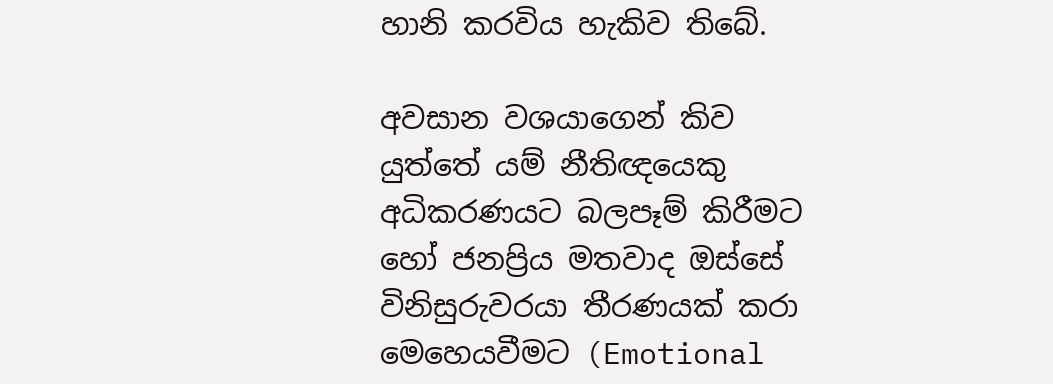හානි කරවිය හැකිව තිබේ.

අවසාන වශයාගෙන් කිව යුත්තේ යම් නීතිඥයෙකු අධිකරණයට බලපෑම් කිරීමට හෝ ජනප්‍රිය මතවාද ඔස්සේ විනිසුරුවරයා තීරණයක් කරා මෙහෙයවීමට (Emotional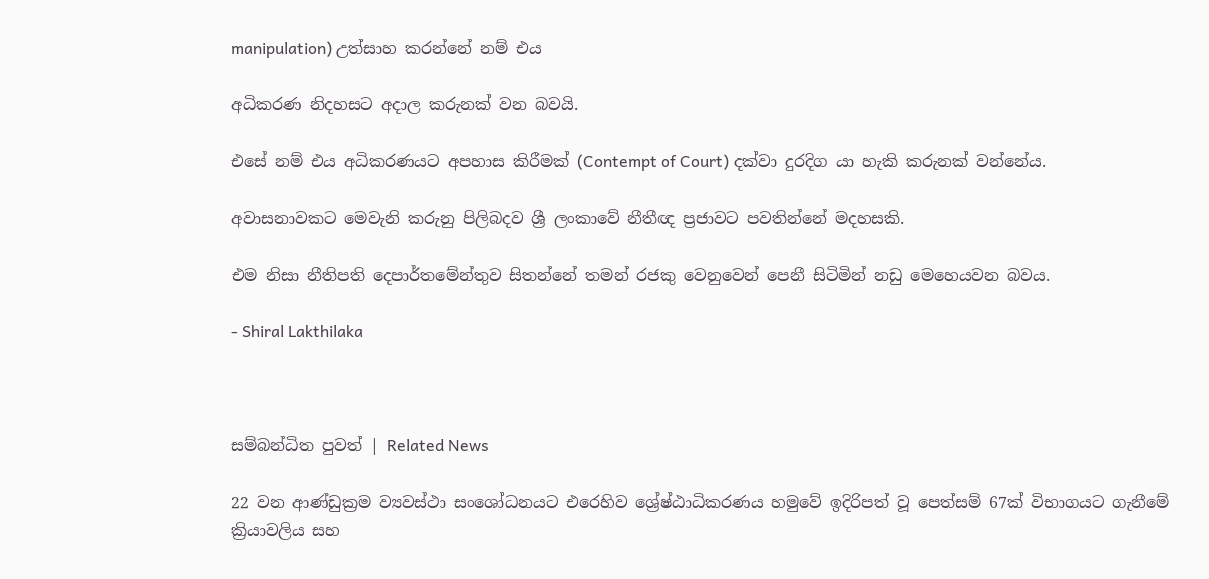manipulation) උත්සාහ කරන්නේ නම් එය

අධිකරණ නිදහසට අදාල කරුනක් වන බවයි.

එසේ නම් එය අධිකරණයට අපහාස කිරීමක් (Contempt of Court) දක්වා දුරදිග යා හැකි කරුනක් වන්නේය.

අවාසනාවකට මෙවැනි කරුනු පිලිබදව ශ්‍රී ලංකාවේ නීතීඥ ප්‍රජාවට පවතින්නේ මදහසකි.

එම නිසා නීතිපති දෙපාර්තමේන්තුව සිතන්නේ තමන් රජකු වෙනුවෙන් පෙනී සිටිමින් නඩු මෙහෙයවන බවය.

- Shiral Lakthilaka



සම්බන්ධිත පුවත් | Related News

22 වන ආණ්ඩුක්‍රම ව්‍යවස්ථා සංශෝධනයට එරෙහිව ශ්‍රේෂ්ඨාධිකරණය හමුවේ ඉදිරිපත් වූ පෙත්සම් 67ක් විභාගයට ගැනීමේ ක්‍රියාවලිය සහ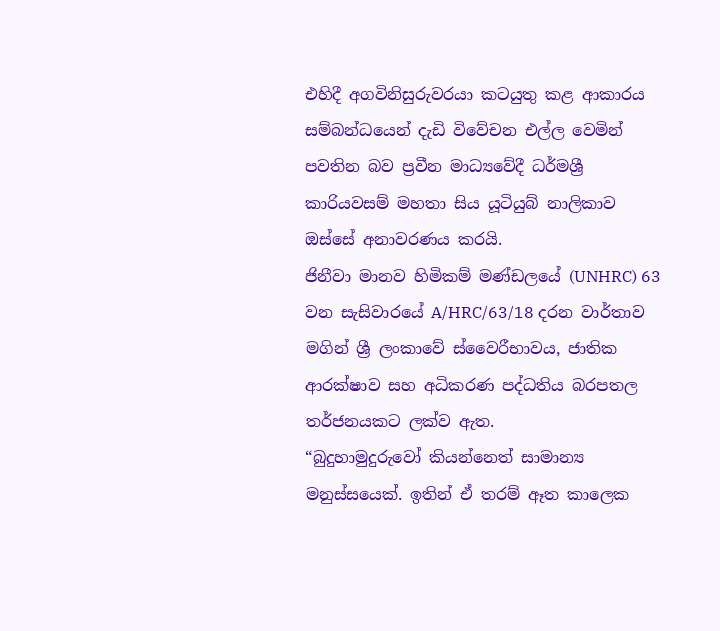එහිදී අගවිනිසුරුවරයා කටයුතු කළ ආකාරය සම්බන්ධයෙන් දැඩි විවේචන එල්ල වෙමින් පවතින බව ප්‍රවීන මාධ්‍යවේදී ධර්මශ්‍රී කාරියවසම් මහතා සිය යූටියුබ් නාලිකාව ඔස්සේ අනාවරණය කරයි.
ජිනීවා මානව හිමිකම් මණ්ඩලයේ (UNHRC) 63 වන සැසිවාරයේ A/HRC/63/18 දරන වාර්තාව මගින් ශ්‍රී ලංකාවේ ස්වෛරීභාවය, ජාතික ආරක්ෂාව සහ අධිකරණ පද්ධතිය බරපතල තර්ජනයකට ලක්ව ඇත.
“බුදුහාමුදුරුවෝ කියන්නෙත් සාමාන්‍ය මනුස්සයෙක්. ඉතින් ඒ තරම් ඈත කාලෙක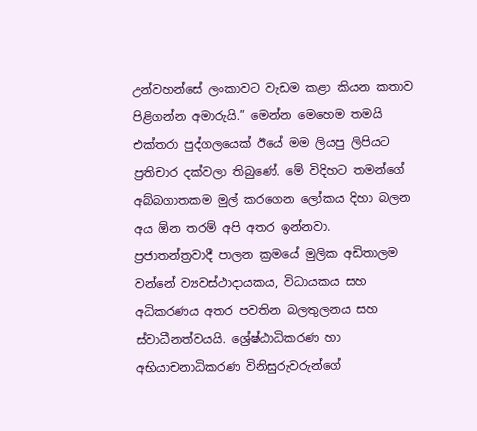උන්වහන්සේ ලංකාවට වැඩම කළා කියන කතාව පිළිගන්න අමාරුයි.” මෙන්න මෙහෙම තමයි එක්තරා පුද්ගලයෙක් ඊයේ මම ලියපු ලිපියට ප්‍රතිචාර දක්වලා තිබුණේ. මේ විදිහට තමන්ගේ අබ්බගාතකම මුල් කරගෙන ලෝකය දිහා බලන අය ඕන තරම් අපි අතර ඉන්නවා.
ප්‍රජාතන්ත්‍රවාදී පාලන ක්‍රමයේ මුලික අඩිතාලම වන්නේ ව්‍යවස්ථාදායකය, විධායකය සහ අධිකරණය අතර පවතින බලතුලනය සහ ස්වාධීනත්වයයි. ශ්‍රේෂ්ඨාධිකරණ හා අභියාචනාධිකරණ විනිසුරුවරුන්ගේ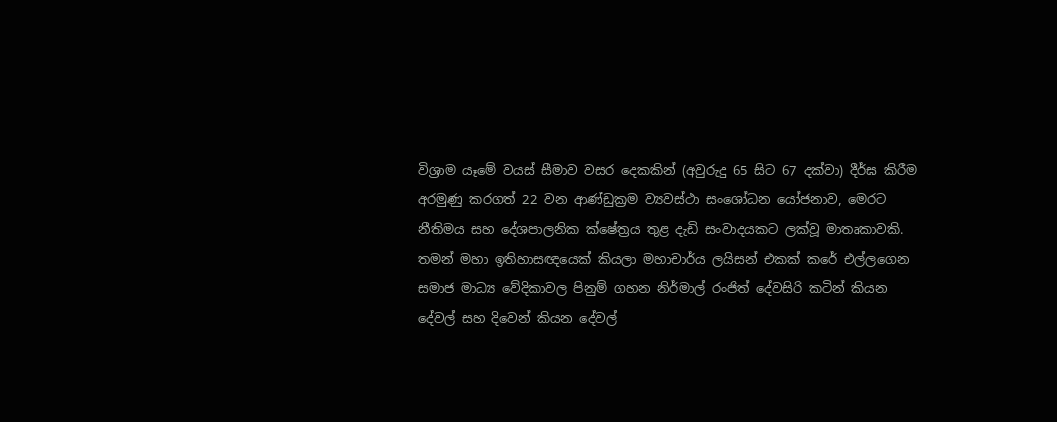විශ්‍රාම යෑමේ වයස් සීමාව වසර දෙකකින් (අවුරුදු 65 සිට 67 දක්වා) දීර්ඝ කිරීම අරමුණු කරගත් 22 වන ආණ්ඩුක්‍රම ව්‍යවස්ථා සංශෝධන යෝජනාව, මෙරට නීතිමය සහ දේශපාලනික ක්ෂේත්‍රය තුළ දැඩි සංවාදයකට ලක්වූ මාතෘකාවකි.
තමන් මහා ඉතිහාසඥයෙක් කියලා මහාචාර්ය ලයිසන් එකක් කරේ එල්ලගෙන සමාජ මාධ්‍ය වේදිකාවල පිනුම් ගහන නිර්මාල් රංජිත් දේවසිරි කටින් කියන දේවල් සහ දිවෙන් කියන දේවල්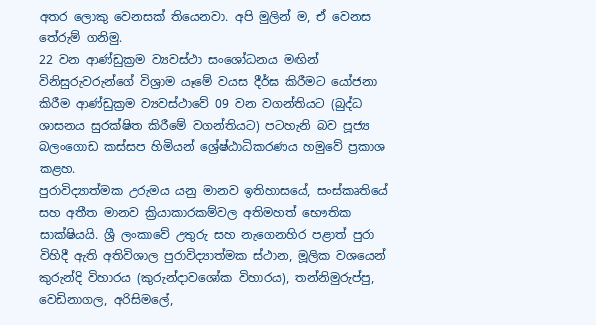අතර ‍ලොකු වෙනසක් තියෙනවා. අපි මුලින් ම, ඒ වෙනස තේරුම් ගනිමු.
22 වන ආණ්ඩුක්‍රම ව්‍යවස්ථා සංශෝධනය මඟින් විනිසුරුවරුන්ගේ විශ්‍රාම යෑමේ වයස දීර්ඝ කිරීමට යෝජනා කිරීම ආණ්ඩුක්‍රම ව්‍යවස්ථාවේ 09 වන වගන්තියට (බුද්ධ ශාසනය සුරක්ෂිත කිරීමේ වගන්තියට) පටහැනි බව පූජ්‍ය බලංගොඩ කස්සප හිමියන් ශ්‍රේෂ්ඨාධිකරණය හමුවේ ප්‍රකාශ කළහ.
පුරාවිද්‍යාත්මක උරුමය යනු මානව ඉතිහාසයේ, සංස්කෘතියේ සහ අතීත මානව ක්‍රියාකාරකම්වල අතිමහත් භෞතික සාක්ෂියයි. ශ්‍රී ලංකාවේ උතුරු සහ නැගෙනහිර පළාත් පුරා විහිදී ඇති අතිවිශාල පුරාවිද්‍යාත්මක ස්ථාන, මූලික වශයෙන් කුරුන්දි විහාරය (කුරුන්දාවශෝක විහාරය), තන්නිමුරුප්පු, වෙඩිනාගල, අරිසිමලේ,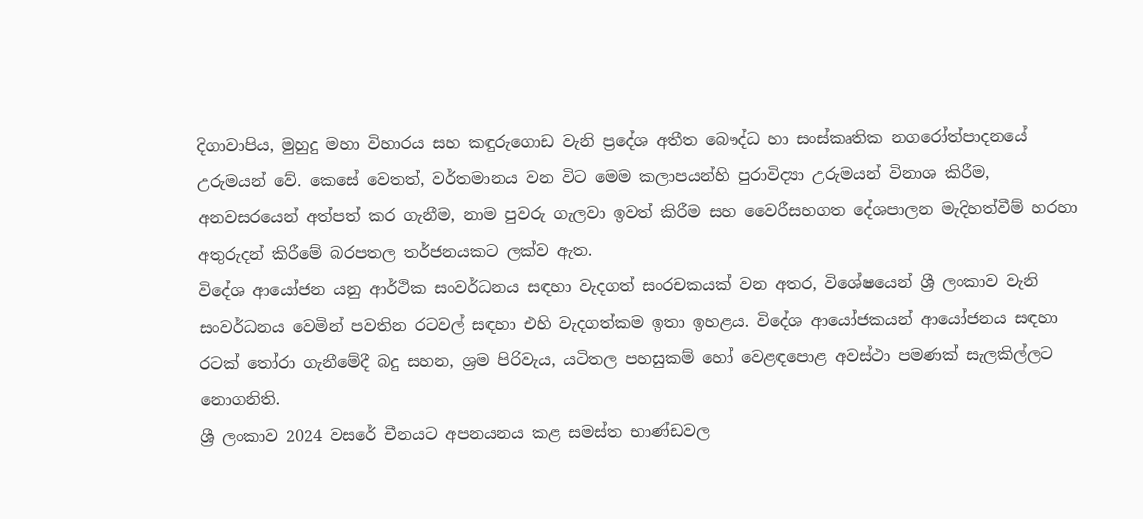දිගාවාපිය, මුහුදු මහා විහාරය සහ කඳුරුගොඩ වැනි ප්‍රදේශ අතීත බෞද්ධ හා සංස්කෘතික නගරෝත්පාදනයේ උරුමයන් වේ. කෙසේ වෙතත්, වර්තමානය වන විට මෙම කලාපයන්හි පුරාවිද්‍යා උරුමයන් විනාශ කිරීම, අනවසරයෙන් අත්පත් කර ගැනීම, නාම පුවරු ගැලවා ඉවත් කිරීම සහ වෛරීසහගත දේශපාලන මැදිහත්වීම් හරහා අතුරුදන් කිරීමේ බරපතල තර්ජනයකට ලක්ව ඇත.
විදේශ ආයෝජන යනු ආර්ථික සංවර්ධනය සඳහා වැදගත් සංරචකයක් වන අතර, විශේෂයෙන් ශ්‍රී ලංකාව වැනි සංවර්ධනය වෙමින් පවතින රටවල් සඳහා එහි වැදගත්කම ඉතා ඉහළය. විදේශ ආයෝජකයන් ආයෝජනය සඳහා රටක් තෝරා ගැනීමේදී බදු සහන, ශ්‍රම පිරිවැය, යටිතල පහසුකම් හෝ වෙළඳපොළ අවස්ථා පමණක් සැලකිල්ලට නොගනිති.
ශ්‍රී ලංකාව 2024 වසරේ චීනයට අපනයනය කළ සමස්ත භාණ්ඩවල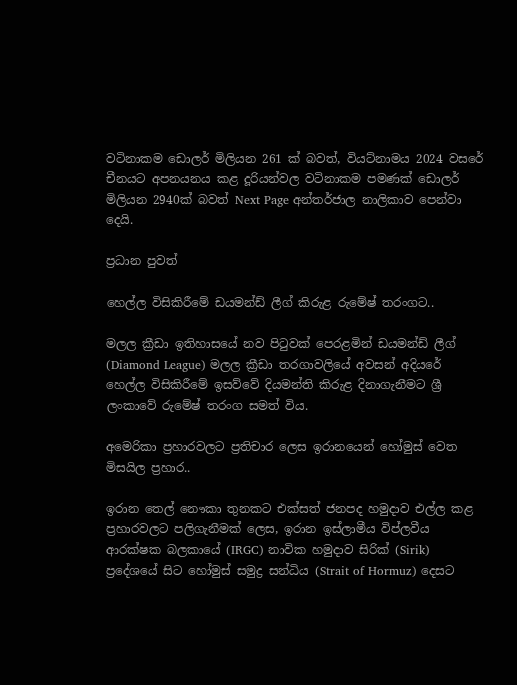වටිනාකම ඩොලර් මිලියන 261 ක් බවත්, වියට්නාමය 2024 වසරේ චීනයට අපනයනය කළ දූරියන්වල වටිනාකම පමණක් ඩොලර් මිලියන 2940ක් බවත් Next Page අන්තර්ජාල නාලිකාව පෙන්වා දෙයි.

ප්‍රධාන පුවත්

හෙල්ල විසිකිරීමේ ඩයමන්ඩ් ලීග් කිරුළ රුමේෂ් තරංගට..

මලල ක්‍රීඩා ඉතිහාසයේ නව පිටුවක් පෙරළමින් ඩයමන්ඩ් ලීග් (Diamond League) මලල ක්‍රීඩා තරගාවලියේ අවසන් අදියරේ හෙල්ල විසිකිරීමේ ඉසව්වේ දියමන්ති කිරුළ දිනාගැනීමට ශ්‍රී ලංකාවේ රුමේෂ් තරංග සමත් විය.

අමෙරිකා ප්‍රහාරවලට ප්‍රතිචාර ලෙස ඉරානයෙන් හෝමුස් වෙත මිසයිල ප්‍රහාර..

ඉරාන තෙල් නෞකා තුනකට එක්සත් ජනපද හමුදාව එල්ල කළ ප්‍රහාරවලට පලිගැනීමක් ලෙස, ඉරාන ඉස්ලාමීය විප්ලවීය ආරක්ෂක බලකායේ (IRGC) නාවික හමුදාව සිරික් (Sirik) ප්‍රදේශයේ සිට හෝමුස් සමුද්‍ර සන්ධිය (Strait of Hormuz) දෙසට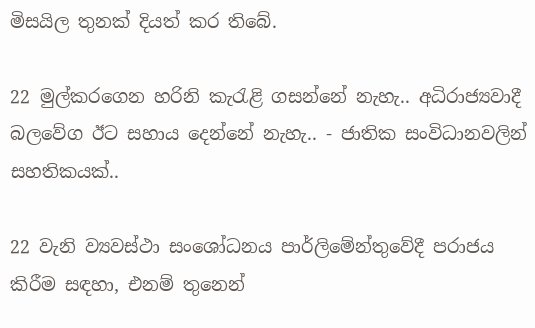මිසයිල තුනක් දියත් කර තිබේ.

22 මුල්කරගෙන හරිනි කැරැළි ගසන්නේ නැහැ.. අධිරාජ්‍යවාදී බලවේග ඊට සහාය දෙන්නේ නැහැ.. - ජාතික සංවිධානවලින් සහතිකයක්..

22 වැනි ව්‍යවස්ථා සංශෝධනය පාර්ලිමේන්තුවේදී පරාජය කිරීම සඳහා, එනම් තුනෙන්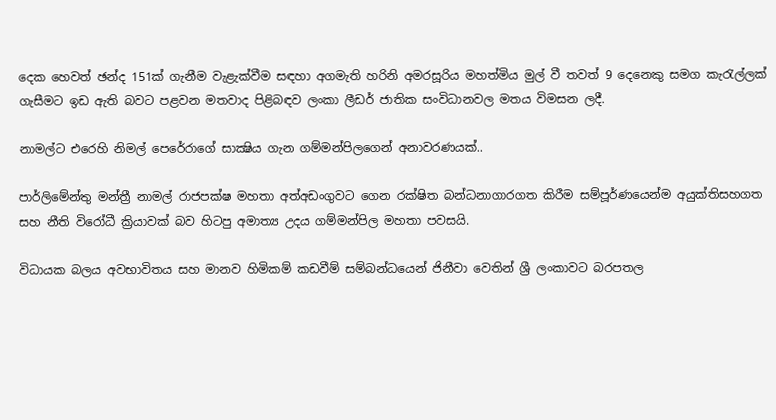දෙක හෙවත් ඡන්ද 151ක් ගැනීම වැළැක්වීම සඳහා අගමැති හරිනි අමරසූරිය මහත්මිය මුල් වී තවත් 9 දෙනෙකු සමග කැරැල්ලක් ගැසීමට ඉඩ ඇති බවට පළවන මතවාද පිළිබඳව ලංකා ලීඩර් ජාතික සංවිධානවල මතය විමසන ලදී.

නාමල්ට එරෙහි නිමල් පෙරේරාගේ සාක්‍ෂිය ගැන ගම්මන්පිලගෙන් අනාවරණයක්..

පාර්ලිමේන්තු මන්ත්‍රී නාමල් රාජපක්ෂ මහතා අත්අඩංගුවට ගෙන රක්ෂිත බන්ධනාගාරගත කිරීම සම්පූර්ණයෙන්ම අයුක්තිසහගත සහ නීති විරෝධී ක්‍රියාවක් බව හිටපු අමාත්‍ය උදය ගම්මන්පිල මහතා පවසයි.

විධායක බලය අවභාවිතය සහ මානව හිමිකම් කඩවීම් සම්බන්ධයෙන් ජිනීවා වෙතින් ශ්‍රී ලංකාවට බරපතල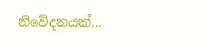නිවේදනයක්...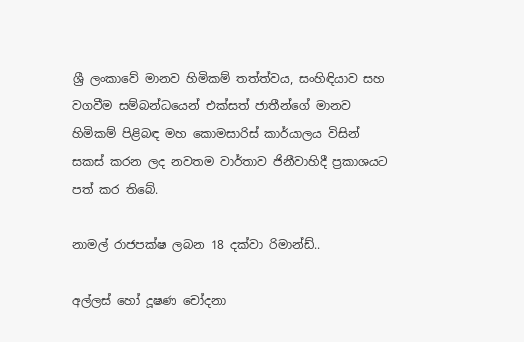ශ්‍රී ලංකාවේ මානව හිමිකම් තත්ත්වය, සංහිඳියාව සහ වගවීම සම්බන්ධයෙන් එක්සත් ජාතීන්ගේ මානව හිමිකම් පිළිබඳ මහ කොමසාරිස් කාර්යාලය විසින් සකස් කරන ලද නවතම වාර්තාව ජිනීවාහිදී ප්‍රකාශයට පත් කර තිබේ.

නාමල් රාජපක්ෂ ලබන 18 දක්වා රිමාන්ඩ්..

අල්ලස් හෝ දූෂණ චෝදනා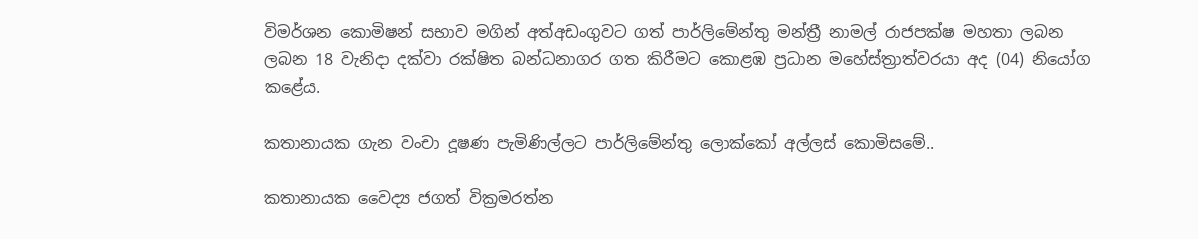විමර්ශන කොමිෂන් සභාව මගින් අත්අඩංගුවට ගත් පාර්ලිමේන්තු මන්ත්‍රී නාමල් රාජපක්ෂ මහතා ලබන ලබන 18 වැනිදා දක්වා රක්ෂිත බන්ධනාගර ගත කිරීමට කොළඹ ප්‍රධාන මහේස්ත්‍රාත්වරයා අද (04) නියෝග කළේය.

කතානායක ගැන වංචා දූෂණ පැමිණිල්ලට පාර්ලිමේන්තු ලොක්කෝ අල්ලස් කොමිසමේ..

කතානායක වෛද්‍ය ජගත් වික්‍රමරත්න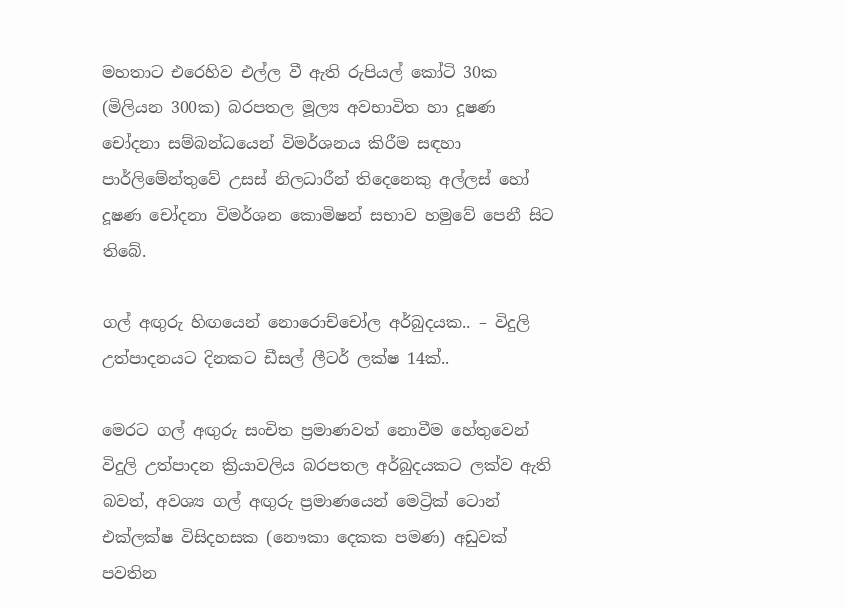මහතාට එරෙහිව එල්ල වී ඇති රුපියල් කෝටි 30ක (මිලියන 300ක) බරපතල මූල්‍ය අවභාවිත හා දූෂණ චෝදනා සම්බන්ධයෙන් විමර්ශනය කිරීම සඳහා පාර්ලිමේන්තුවේ උසස් නිලධාරීන් තිදෙනෙකු අල්ලස් හෝ දූෂණ චෝදනා විමර්ශන කොමිෂන් සභාව හමුවේ පෙනී සිට තිබේ.

ගල් අඟුරු හිඟයෙන් නොරොච්චෝල අර්බුදයක.. – විදුලි උත්පාදනයට දිනකට ඩීසල් ලීටර් ලක්ෂ 14ක්..

මෙරට ගල් අඟුරු සංචිත ප්‍රමාණවත් නොවීම හේතුවෙන් විදුලි උත්පාදන ක්‍රියාවලිය බරපතල අර්බුදයකට ලක්ව ඇති බවත්, අවශ්‍ය ගල් අඟුරු ප්‍රමාණයෙන් මෙට්‍රික් ටොන් එක්ලක්ෂ විසිදහසක (නෞකා දෙකක පමණ) අඩුවක් පවතින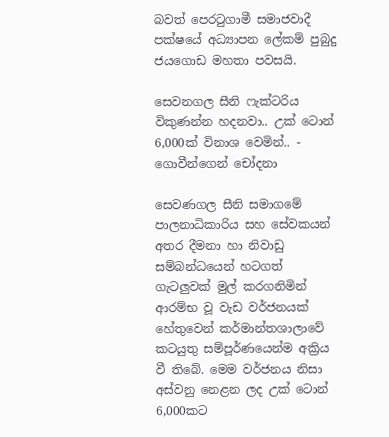බවත් පෙරටුගාමී සමාජවාදී පක්ෂයේ අධ්‍යාපන ලේකම් පුබුදු ජයගොඩ මහතා පවසයි.

සෙවනගල සීනි ෆැක්ටරිය විකුණන්න හදනවා.. උක් ටොන් 6,000ක් විනාශ වෙමින්.. - ගොවීන්ගෙන් චෝදනා

සෙවණගල සීනි සමාගමේ පාලනාධිකාරිය සහ සේවකයන් අතර දීමනා හා නිවාඩු සම්බන්ධයෙන් හටගත් ගැටලුවක් මුල් කරගනිමින් ආරම්භ වූ වැඩ වර්ජනයක් හේතුවෙන් කර්මාන්තශාලාවේ කටයුතු සම්පූර්ණයෙන්ම අක්‍රිය වී තිබේ. මෙම වර්ජනය නිසා අස්වනු නෙළන ලද උක් ටොන් 6,000කට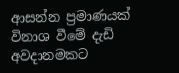ආසන්න ප්‍රමාණයක් විනාශ වීමේ දැඩි අවදානමකට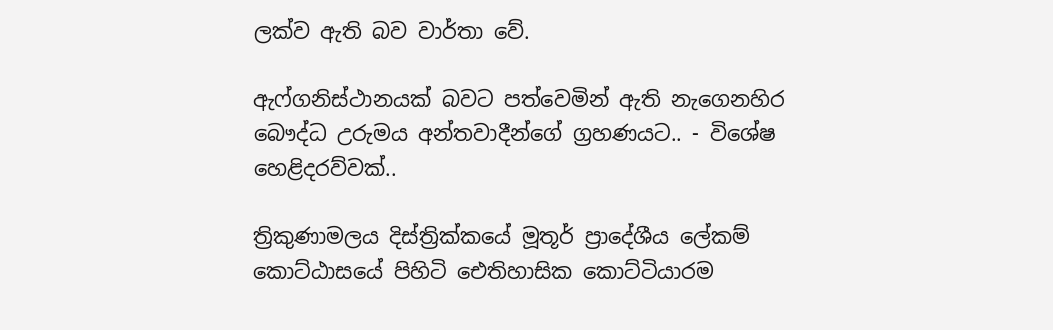ලක්ව ඇති බව වාර්තා වේ.

ඇෆ්ගනිස්ථානයක් බවට පත්වෙමින් ඇති නැගෙනහිර බෞද්ධ උරුමය අන්තවාදීන්ගේ ග්‍රහණයට.. - විශේෂ හෙළිදරව්වක්..

ත්‍රිකුණාමලය දිස්ත්‍රික්කයේ මූතූර් ප්‍රාදේශීය ලේකම් කොට්ඨාසයේ පිහිටි ඓතිහාසික කොට්ටියාරම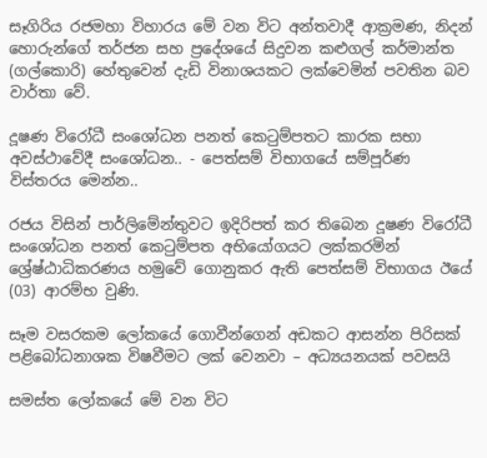සෑගිරිය රජමහා විහාරය මේ වන විට අන්තවාදී ආක්‍රමණ, නිදන් හොරුන්ගේ තර්ජන සහ ප්‍රදේශයේ සිදුවන කළුගල් කර්මාන්ත (ගල්කොරි) හේතුවෙන් දැඩි විනාශයකට ලක්වෙමින් පවතින බව වාර්තා වේ.

දූෂණ විරෝධී සංශෝධන පනත් කෙටුම්පතට කාරක සභා අවස්ථාවේදී සංශෝධන.. - පෙත්සම් විභාගයේ සම්පූර්ණ විස්තරය මෙන්න..

රජය විසින් පාර්ලිමේන්තුවට ඉදිරිපත් කර තිබෙන දූෂණ විරෝධී සංශෝධන පනත් කෙටුම්පත අභියෝගයට ලක්කරමින් ශ්‍රේෂ්ඨාධිකරණය හමුවේ ගොනුකර ඇති පෙත්සම් විභාගය ඊයේ (03) ආරම්භ වුණි.

සෑම වසරකම ලෝකයේ ගොවීන්ගෙන් අඩකට ආසන්න පිරිසක් පළිබෝධනාශක විෂවීමට ලක් වෙනවා – අධ්‍යයනයක් පවසයි

සමස්ත ලෝකයේ මේ වන විට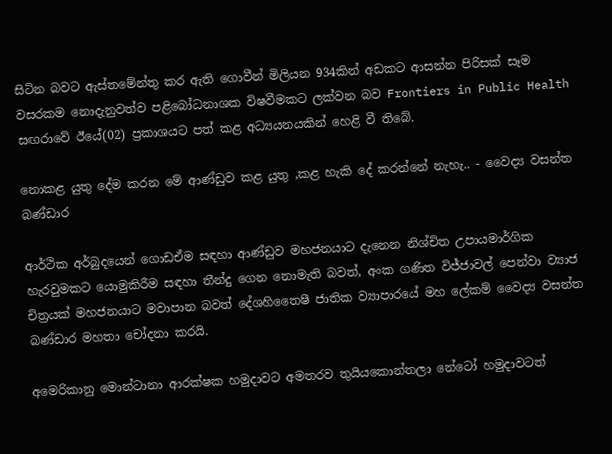සිටින බවට ඇස්තමේන්තු කර ඇති ගොවීන් මිලියන 934කින් අඩකට ආසන්න පිරිසක් සෑම වසරකම නොදැනුවත්ව පළිබෝධනාශක විෂවීමකට ලක්වන බව Frontiers in Public Health සඟරාවේ ඊයේ(02) ප්‍රකාශයට පත් කළ අධ්‍යයනයකින් හෙළි වී තිබේ.

නොකළ යුතු දේම කරන මේ ආණ්ඩුව කළ යුතු ,කළ හැකි දේ කරන්නේ නැහැ.. - වෛද්‍ය වසන්ත බණ්ඩාර

ආර්ථික අර්බුදයෙන් ගොඩඒම සඳහා ආණ්ඩුව මහජනයාට දැනෙන නිශ්චිත උපායමාර්ගික හැරවුමකට යොමුකිරීම සඳහා තීන්දු ගෙන නොමැති බවත්, අංක ගණිත විජ්ජාවල් පෙන්වා ව්‍යාජ චිත්‍රයක් මහජනයාට මවාපාන බවත් දේශහිතෛෂී ජාතික ව්‍යාපාරයේ මහ ලේකම් වෛද්‍ය වසන්ත බණ්ඩාර මහතා චෝදනා කරයි.

අමෙරිකානු මොන්ටානා ආරක්ෂක හමුදාවට අමතරව තුයියකොන්තලා නේටෝ හමුදාවටත්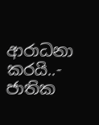ආරාධනා කරයි..- ජාතික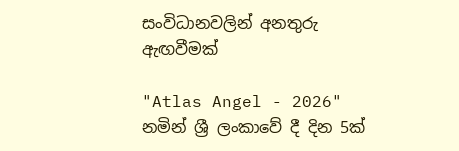සංවිධානවලින් අනතුරු ඇඟවීමක්

"Atlas Angel - 2026" නමින් ශ්‍රී ලංකාවේ දී දින 5ක්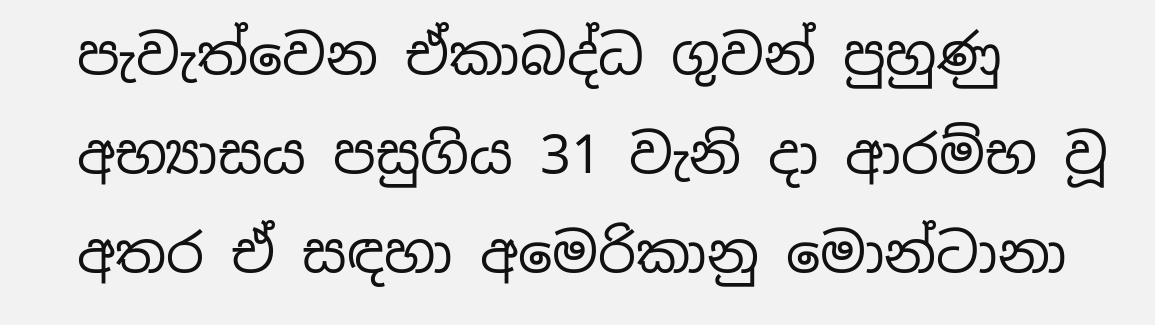පැවැත්වෙන ඒකාබද්ධ ගුවන් පුහුණු අභ්‍යාසය පසුගිය 31 වැනි දා ආරම්භ වූ අතර ඒ සඳහා අමෙරිකානු මොන්ටානා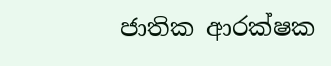ජාතික ආරක්ෂක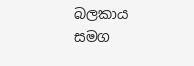බලකාය සමග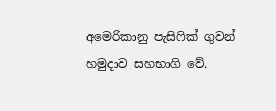අමෙරිකානු පැසිෆික් ගුවන් හමුදාව සහභාගි වේ.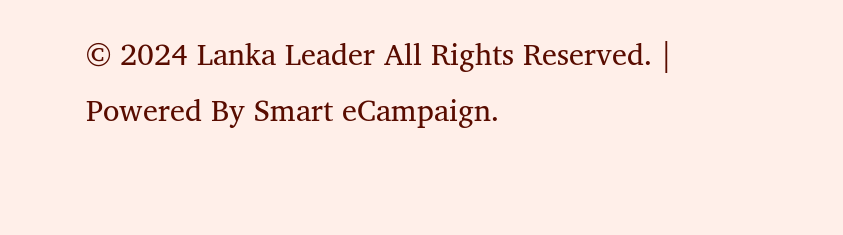© 2024 Lanka Leader All Rights Reserved. |
Powered By Smart eCampaign.